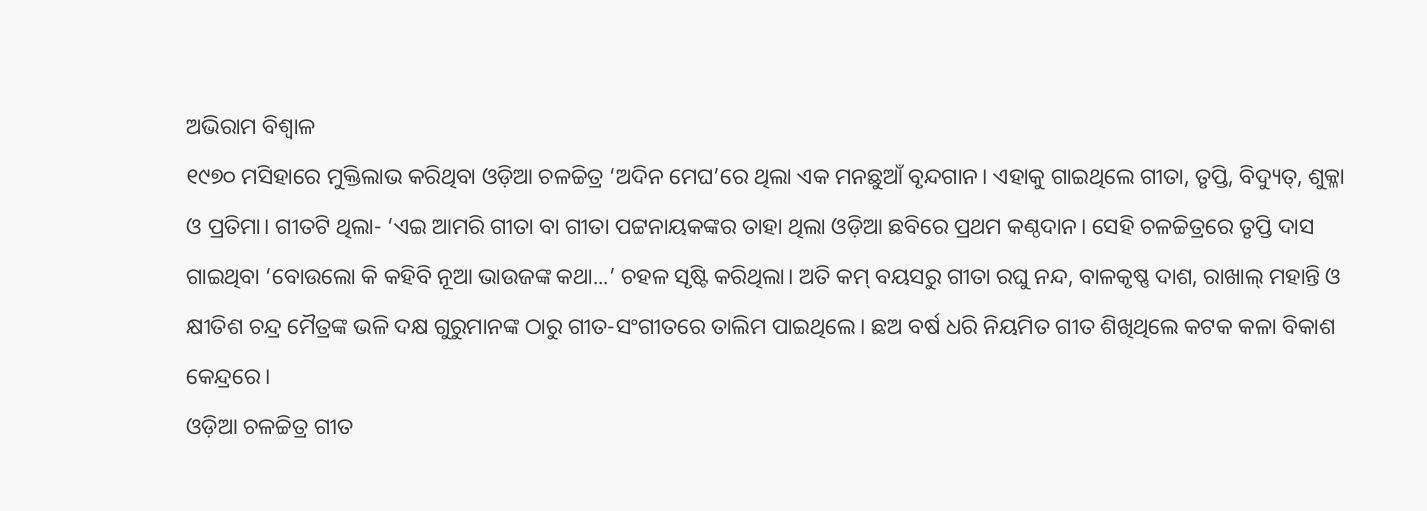ଅଭିରାମ ବିଶ୍ବାଳ
୧୯୭୦ ମସିହାରେ ମୁକ୍ତିଲାଭ କରିଥିବା ଓଡ଼ିଆ ଚଳଚ୍ଚିତ୍ର ‘ଅଦିନ ମେଘ’ରେ ଥିଲା ଏକ ମନଛୁଆଁ ବୃନ୍ଦଗାନ। ଏହାକୁ ଗାଇଥିଲେ ଗୀତା, ତୃପ୍ତି, ବିଦ୍ୟୁତ୍, ଶୁକ୍ଳା ଓ ପ୍ରତିମା। ଗୀତଟି ଥିଲା- ‘ଏଇ ଆମରି ଗୀତା ବା ଗୀତା ପଟ୍ଟନାୟକଙ୍କର ତାହା ଥିଲା ଓଡ଼ିଆ ଛବିରେ ପ୍ରଥମ କଣ୍ଠଦାନ। ସେହି ଚଳଚ୍ଚିତ୍ରରେ ତୃପ୍ତି ଦାସ ଗାଇଥିବା ‘ବୋଉଲୋ କି କହିବି ନୂଆ ଭାଉଜଙ୍କ କଥା...’ ଚହଳ ସୃଷ୍ଟି କରିଥିଲା। ଅତି କମ୍ ବୟସରୁ ଗୀତା ରଘୁ ନନ୍ଦ, ବାଳକୃଷ୍ଣ ଦାଶ, ରାଖାଲ୍ ମହାନ୍ତି ଓ କ୍ଷୀତିଶ ଚନ୍ଦ୍ର ମୈତ୍ରଙ୍କ ଭଳି ଦକ୍ଷ ଗୁରୁମାନଙ୍କ ଠାରୁ ଗୀତ-ସଂଗୀତରେ ତାଲିମ ପାଇଥିଲେ। ଛଅ ବର୍ଷ ଧରି ନିୟମିତ ଗୀତ ଶିଖିଥିଲେ କଟକ କଳା ବିକାଶ କେନ୍ଦ୍ରରେ।
ଓଡ଼ିଆ ଚଳଚ୍ଚିତ୍ର ଗୀତ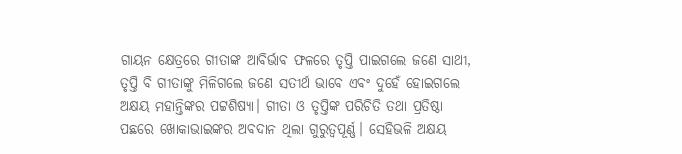ଗାୟନ କ୍ଷେତ୍ରରେ ଗୀତାଙ୍କ ଆବିର୍ଭାବ ଫଳରେ ତୃପ୍ତି ପାଇଗଲେ ଜଣେ ସାଥୀ, ତୃପ୍ତି ବି ଗୀତାଙ୍କୁ ମିଳିଗଲେ ଜଣେ ସତୀର୍ଥ ଭାବେ ଏବଂ ଦୁହେଁ ହୋଇଗଲେ ଅକ୍ଷୟ ମହାନ୍ତିଙ୍କର ପଟ୍ଟଶିଷ୍ୟା। ଗୀତା ଓ ତୃପ୍ତିଙ୍କ ପରିଚିତି ତଥା ପ୍ରତିଷ୍ଠା ପଛରେ ଖୋକାଭାଇଙ୍କର ଅବଦାନ ଥିଲା ଗୁରୁତ୍ବପୂର୍ଣ୍ଣ। ସେହିଭଳି ଅକ୍ଷୟ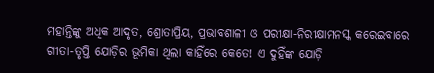ମହାନ୍ତିଙ୍କୁ ଅଧିକ ଆଦୃତ, ଶ୍ରୋତାପ୍ରିୟ, ପ୍ରଭାବଶାଳୀ ଓ ପରୀକ୍ଷା-ନିରୀକ୍ଷାମନସ୍କ କରେଇବାରେ ଗୀତା-ତୃପ୍ତି ଯୋଡ଼ିର ଭୂମିକା ଥିଲା କାହିଁରେ କେତେ! ଏ ଦୁହିଁଙ୍କ ଯୋଡ଼ି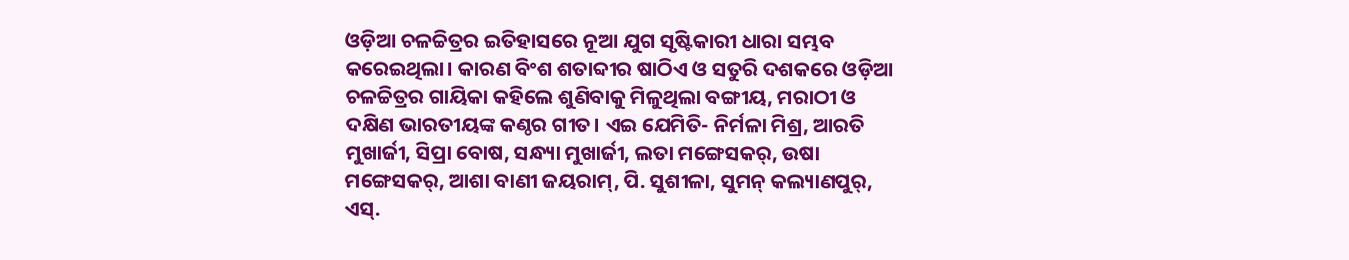ଓଡ଼ିଆ ଚଳଚ୍ଚିତ୍ରର ଇତିହାସରେ ନୂଆ ଯୁଗ ସୃଷ୍ଟିକାରୀ ଧାରା ସମ୍ଭବ କରେଇଥିଲା। କାରଣ ବିଂଶ ଶତାବ୍ଦୀର ଷାଠିଏ ଓ ସତୁରି ଦଶକରେ ଓଡ଼ିଆ ଚଳଚ୍ଚିତ୍ରର ଗାୟିକା କହିଲେ ଶୁଣିବାକୁ ମିଳୁଥିଲା ବଙ୍ଗୀୟ, ମରାଠୀ ଓ ଦକ୍ଷିଣ ଭାରତୀୟଙ୍କ କଣ୍ଠର ଗୀତ। ଏଇ ଯେମିତି- ନିର୍ମଳା ମିଶ୍ର, ଆରତି ମୁଖାର୍ଜୀ, ସିପ୍ରା ବୋଷ, ସନ୍ଧ୍ୟା ମୁଖାର୍ଜୀ, ଲତା ମଙ୍ଗେସକର୍, ଉଷା ମଙ୍ଗେସକର୍, ଆଶା ବାଣୀ ଜୟରାମ୍, ପି. ସୁଶୀଳା, ସୁମନ୍ କଲ୍ୟାଣପୁର୍, ଏସ୍.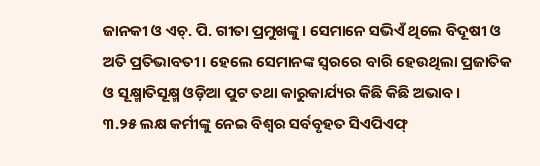ଜାନକୀ ଓ ଏଚ୍. ପି. ଗୀତା ପ୍ରମୁଖଙ୍କୁ। ସେମାନେ ସଭିଏଁ ଥିଲେ ବିଦୂଷୀ ଓ ଅତି ପ୍ରତିଭାବତୀ। ହେଲେ ସେମାନଙ୍କ ସ୍ବରରେ ବାରି ହେଉଥିଲା ପ୍ରଜାତିକ ଓ ସୂକ୍ଷ୍ମାତିସୂକ୍ଷ୍ମ ଓଡ଼ିଆ ପୁଟ ତଥା କାରୁକାର୍ଯ୍ୟର କିଛି କିଛି ଅଭାବ।
୩.୨୫ ଲକ୍ଷ କର୍ମୀଙ୍କୁ ନେଇ ବିଶ୍ୱର ସର୍ବବୃହତ ସିଏପିଏଫ୍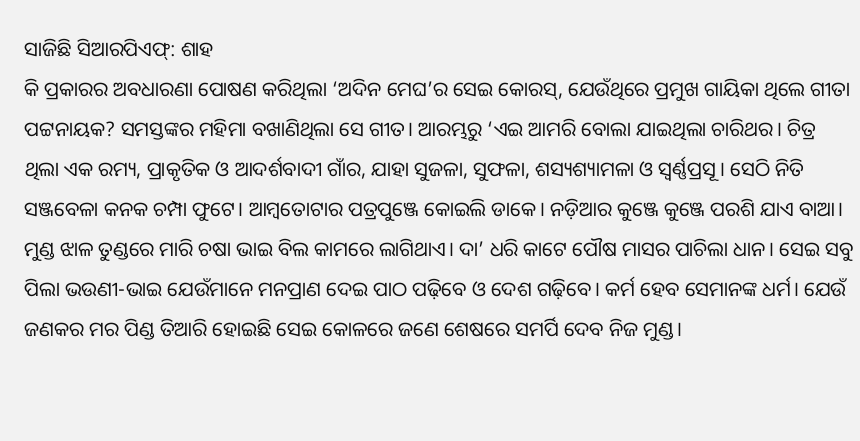ସାଜିଛି ସିଆରପିଏଫ୍: ଶାହ
କି ପ୍ରକାରର ଅବଧାରଣା ପୋଷଣ କରିଥିଲା ‘ଅଦିନ ମେଘ’ର ସେଇ କୋରସ୍, ଯେଉଁଥିରେ ପ୍ରମୁଖ ଗାୟିକା ଥିଲେ ଗୀତା ପଟ୍ଟନାୟକ? ସମସ୍ତଙ୍କର ମହିମା ବଖାଣିଥିଲା ସେ ଗୀତ। ଆରମ୍ଭରୁ ‘ଏଇ ଆମରି ବୋଲା ଯାଇଥିଲା ଚାରିଥର। ଚିତ୍ର ଥିଲା ଏକ ରମ୍ୟ, ପ୍ରାକୃତିକ ଓ ଆଦର୍ଶବାଦୀ ଗାଁର, ଯାହା ସୁଜଳା, ସୁଫଳା, ଶସ୍ୟଶ୍ୟାମଳା ଓ ସ୍ବର୍ଣ୍ଣପ୍ରସୂ। ସେଠି ନିତି ସଞ୍ଜବେଳା କନକ ଚମ୍ପା ଫୁଟେ। ଆମ୍ବତୋଟାର ପତ୍ରପୁଞ୍ଜେ କୋଇଲି ଡାକେ। ନଡ଼ିଆର କୁଞ୍ଜେ କୁଞ୍ଜେ ପରଶି ଯାଏ ବାଆ। ମୁଣ୍ଡ ଝାଳ ତୁଣ୍ଡରେ ମାରି ଚଷା ଭାଇ ବିଲ କାମରେ ଲାଗିଥାଏ। ଦା’ ଧରି କାଟେ ପୌଷ ମାସର ପାଚିଲା ଧାନ। ସେଇ ସବୁ ପିଲା ଭଉଣୀ-ଭାଇ ଯେଉଁମାନେ ମନପ୍ରାଣ ଦେଇ ପାଠ ପଢ଼ିବେ ଓ ଦେଶ ଗଢ଼ିବେ। କର୍ମ ହେବ ସେମାନଙ୍କ ଧର୍ମ। ଯେଉଁ ଜଣକର ମର ପିଣ୍ଡ ତିଆରି ହୋଇଛି ସେଇ କୋଳରେ ଜଣେ ଶେଷରେ ସମର୍ପି ଦେବ ନିଜ ମୁଣ୍ଡ।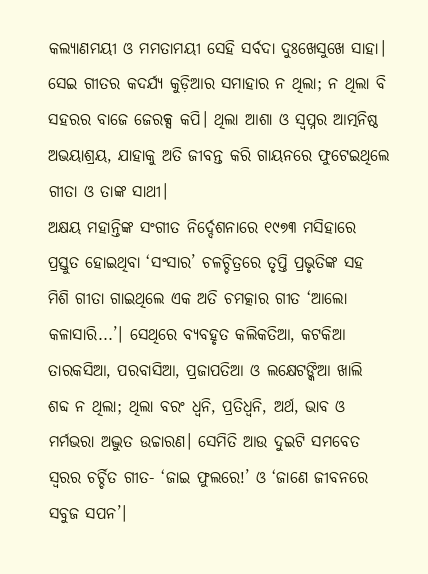କଲ୍ୟାଣମୟୀ ଓ ମମତାମୟୀ ସେହି ସର୍ବଦା ଦୁଃଖେସୁଖେ ସାହା। ସେଇ ଗୀତର କଦର୍ଯ୍ୟ କୁଡ଼ିଆର ସମାହାର ନ ଥିଲା; ନ ଥିଲା ବି ସହରର ବାଜେ ଜେରକ୍ସ କପି। ଥିଲା ଆଶା ଓ ସ୍ବପ୍ନର ଆତ୍ମନିଷ୍ଠ ଅଭୟାଶ୍ରୟ, ଯାହାକୁ ଅତି ଜୀବନ୍ତ କରି ଗାୟନରେ ଫୁଟେଇଥିଲେ ଗୀତା ଓ ତାଙ୍କ ସାଥୀ।
ଅକ୍ଷୟ ମହାନ୍ତିଙ୍କ ସଂଗୀତ ନିର୍ଦ୍ଦେଶନାରେ ୧୯୭୩ ମସିହାରେ ପ୍ରସ୍ତୁତ ହୋଇଥିବା ‘ସଂସାର’ ଚଳଚ୍ଚିତ୍ରରେ ତୃପ୍ତି ପ୍ରଭୃତିଙ୍କ ସହ ମିଶି ଗୀତା ଗାଇଥିଲେ ଏକ ଅତି ଚମତ୍କାର ଗୀତ ‘ଆଲୋ କଳାସାରି...’। ସେଥିରେ ବ୍ୟବହୃତ କଲିକତିଆ, କଟକିଆ ତାରକସିଆ, ପରବାସିଆ, ପ୍ରଜାପତିଆ ଓ ଲକ୍ଷେଟଙ୍କିଆ ଖାଲି ଶବ୍ଦ ନ ଥିଲା; ଥିଲା ବରଂ ଧ୍ବନି, ପ୍ରତିଧ୍ବନି, ଅର୍ଥ, ଭାବ ଓ ମର୍ମଭରା ଅଦ୍ଭୁତ ଉଚ୍ଚାରଣ। ସେମିତି ଆଉ ଦୁଇଟି ସମବେତ ସ୍ବରର ଚର୍ଚ୍ଚିତ ଗୀତ- ‘ଜାଇ ଫୁଲରେ!’ ଓ ‘ଜାଣେ ଜୀବନରେ ସବୁଜ ସପନ’।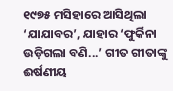୧୯୭୫ ମସିହାରେ ଆସିଥିଲା ‘ଯାଯାବର’, ଯାହାର ‘ଫୁର୍କିନା ଉଡ଼ିଗଲା ବଣି...’ ଗୀତ ଗୀତାଙ୍କୁ ଈର୍ଷଣୀୟ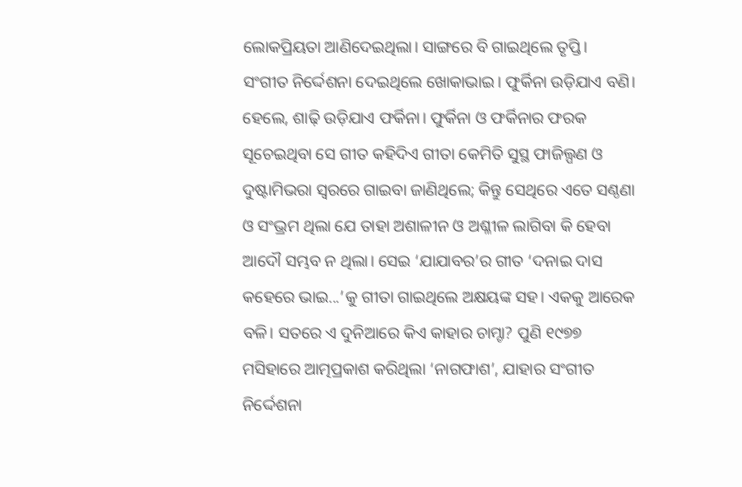ଲୋକପ୍ରିୟତା ଆଣିଦେଇଥିଲା। ସାଙ୍ଗରେ ବି ଗାଇଥିଲେ ତୃପ୍ତି। ସଂଗୀତ ନିର୍ଦ୍ଦେଶନା ଦେଇଥିଲେ ଖୋକାଭାଇ। ଫୁର୍କିନା ଉଡ଼ିଯାଏ ବଣି। ହେଲେ, ଶାଢ଼ି ଉଡ଼ିଯାଏ ଫର୍କିନା। ଫୁର୍କିନା ଓ ଫର୍କିନାର ଫରକ ସୂଚେଇଥିବା ସେ ଗୀତ କହିଦିଏ ଗୀତା କେମିତି ସୁସ୍ଥ ଫାଜିଲ୍ପଣ ଓ ଦୁଷ୍ଟାମିଭରା ସ୍ବରରେ ଗାଇବା ଜାଣିଥିଲେ; କିନ୍ତୁ ସେଥିରେ ଏତେ ସଣ୍ଠଣା ଓ ସଂଭ୍ରମ ଥିଲା ଯେ ତାହା ଅଶାଳୀନ ଓ ଅଶ୍ଳୀଳ ଲାଗିବା କି ହେବା ଆଦୌ ସମ୍ଭବ ନ ଥିଲା। ସେଇ ‘ଯାଯାବର’ର ଗୀତ ‘ଦନାଇ ଦାସ କହେରେ ଭାଇ...’କୁ ଗୀତା ଗାଇଥିଲେ ଅକ୍ଷୟଙ୍କ ସହ। ଏକକୁ ଆରେକ ବଳି। ସତରେ ଏ ଦୁନିଆରେ କିଏ କାହାର ଚାମ୍ଚା? ପୁଣି ୧୯୭୭ ମସିହାରେ ଆତ୍ମପ୍ରକାଶ କରିଥିଲା ‘ନାଗଫାଶ’, ଯାହାର ସଂଗୀତ ନିର୍ଦ୍ଦେଶନା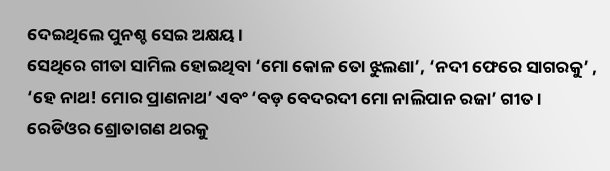ଦେଇଥିଲେ ପୁନଶ୍ଚ ସେଇ ଅକ୍ଷୟ।
ସେଥିରେ ଗୀତା ସାମିଲ ହୋଇଥିବା ‘ମୋ କୋଳ ତୋ ଝୁଲଣା’, ‘ନଦୀ ଫେରେ ସାଗରକୁ’ , ‘ହେ ନାଥ! ମୋର ପ୍ରାଣନାଥ’ ଏବଂ ‘ବଡ଼ ବେଦରଦୀ ମୋ ନାଲିପାନ ରଜା’ ଗୀତ। ରେଡିଓର ଶ୍ରୋତାଗଣ ଥରକୁ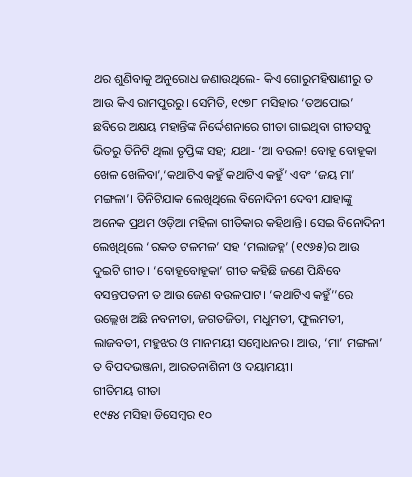ଥର ଶୁଣିବାକୁ ଅନୁରୋଧ ଜଣାଉଥିଲେ- କିଏ ଗୋରୁମହିଷାଣୀରୁ ତ ଆଉ କିଏ ରାମପୁରରୁ। ସେମିତି, ୧୯୭୮ ମସିହାର ‘ତଅପୋଇ’ ଛବିରେ ଅକ୍ଷୟ ମହାନ୍ତିଙ୍କ ନିର୍ଦ୍ଦେଶନାରେ ଗୀତା ଗାଇଥିବା ଗୀତସବୁ ଭିତରୁ ତିନିଟି ଥିଲା ତୃପ୍ତିଙ୍କ ସହ; ଯଥା- ‘ଆ ବଉଳ! ବୋହୂ ବୋହୂକା ଖେଳ ଖେଳିବା’,‘କଥାଟିଏ କହୁଁ କଥାଟିଏ କହୁଁ’ ଏବଂ ‘ଜୟ ମା’ ମଙ୍ଗଳା’। ତିନିଟିଯାକ ଲେଖିଥିଲେ ବିନୋଦିନୀ ଦେବୀ ଯାହାଙ୍କୁ ଅନେକ ପ୍ରଥମ ଓଡ଼ିଆ ମହିଳା ଗୀତିକାର କହିଥାନ୍ତି। ସେଇ ବିନୋଦିନୀ ଲେଖିଥିଲେ ‘ରକତ ଟଳମଳ’ ସହ ‘ମଲାଜହ୍ନ’ (୧୯୬୫)ର ଆଉ ଦୁଇଟି ଗୀତ। ‘ବୋହୂବୋହୂକା’ ଗୀତ କହିଛି ଜଣେ ପିନ୍ଧିବେ ବସନ୍ତପତନୀ ତ ଆଉ ଜେଣ ବଉଳପାଟ। ‘କଥାଟିଏ କହୁଁ’’ରେ ଉଲ୍ଲେଖ ଅଛି ନବନୀତା, ଜଗତଜିତା, ମଧୁମତୀ, ଫୁଲମତୀ, ଲାଜବତୀ, ମହୁଝର ଓ ମାନମୟୀ ସମ୍ବୋଧନର। ଆଉ, ‘ମା’ ମଙ୍ଗଳା’ ତ ବିପଦଭଞ୍ଜନା, ଆରତନାଶିନୀ ଓ ଦୟାମୟୀ।
ଗୀତିମୟ ଗୀତା
୧୯୫୪ ମସିହା ଡିସେମ୍ବର ୧୦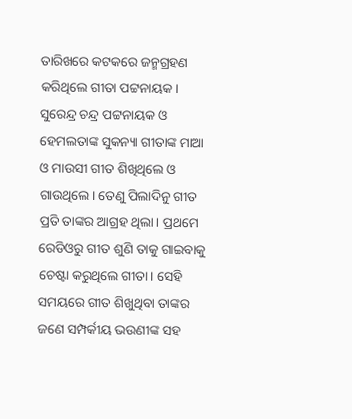ତାରିଖରେ କଟକରେ ଜନ୍ମଗ୍ରହଣ କରିଥିଲେ ଗୀତା ପଟ୍ଟନାୟକ। ସୁରେନ୍ଦ୍ର ଚନ୍ଦ୍ର ପଟ୍ଟନାୟକ ଓ ହେମଲତାଙ୍କ ସୁକନ୍ୟା ଗୀତାଙ୍କ ମାଆ ଓ ମାଉସୀ ଗୀତ ଶିଖିଥିଲେ ଓ ଗାଉଥିଲେ। ତେଣୁ ପିଲାଦିନୁ ଗୀତ ପ୍ରତି ତାଙ୍କର ଆଗ୍ରହ ଥିଲା। ପ୍ରଥମେ ରେଡିଓରୁ ଗୀତ ଶୁଣି ତାକୁ ଗାଇବାକୁ ଚେଷ୍ଟା କରୁଥିଲେ ଗୀତା। ସେହି ସମୟରେ ଗୀତ ଶିଖୁଥିବା ତାଙ୍କର ଜଣେ ସମ୍ପର୍କୀୟ ଭଉଣୀଙ୍କ ସହ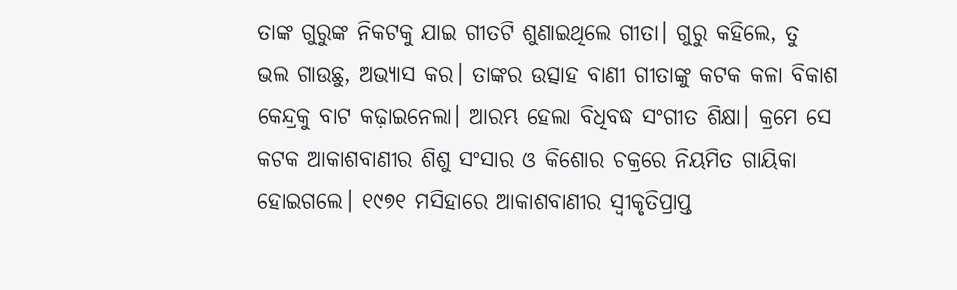ତାଙ୍କ ଗୁରୁଙ୍କ ନିକଟକୁ ଯାଇ ଗୀତଟି ଶୁଣାଇଥିଲେ ଗୀତା। ଗୁରୁ କହିଲେ, ତୁ ଭଲ ଗାଉଛୁ, ଅଭ୍ୟାସ କର। ତାଙ୍କର ଉତ୍ସାହ ବାଣୀ ଗୀତାଙ୍କୁ କଟକ କଳା ବିକାଶ କେନ୍ଦ୍ରକୁ ବାଟ କଢ଼ାଇନେଲା। ଆରମ୍ଭ ହେଲା ବିଧିବଦ୍ଧ ସଂଗୀତ ଶିକ୍ଷା। କ୍ରମେ ସେ କଟକ ଆକାଶବାଣୀର ଶିଶୁ ସଂସାର ଓ କିଶୋର ଚକ୍ରରେ ନିୟମିତ ଗାୟିକା ହୋଇଗଲେ। ୧୯୭୧ ମସିହାରେ ଆକାଶବାଣୀର ସ୍ୱୀକୃତିପ୍ରାପ୍ତ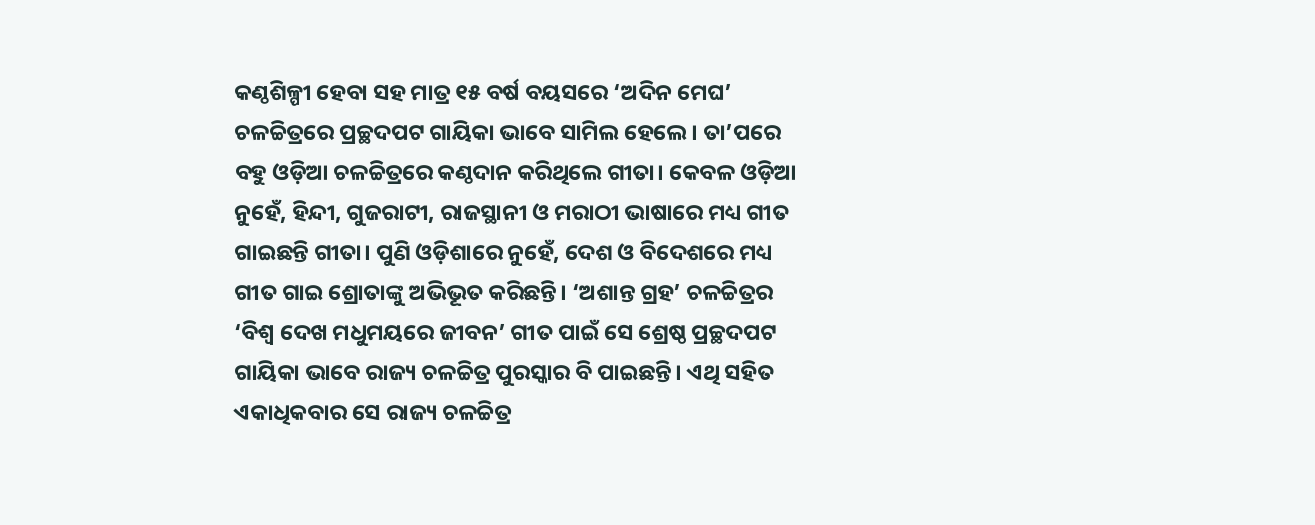କଣ୍ଠଶିଳ୍ପୀ ହେବା ସହ ମାତ୍ର ୧୫ ବର୍ଷ ବୟସରେ ‘ଅଦିନ ମେଘ’ ଚଳଚ୍ଚିତ୍ରରେ ପ୍ରଚ୍ଛଦପଟ ଗାୟିକା ଭାବେ ସାମିଲ ହେଲେ। ତା’ପରେ ବହୁ ଓଡ଼ିଆ ଚଳଚ୍ଚିତ୍ରରେ କଣ୍ଠଦାନ କରିଥିଲେ ଗୀତା। କେବଳ ଓଡ଼ିଆ ନୁହେଁ, ହିନ୍ଦୀ, ଗୁଜରାଟୀ, ରାଜସ୍ଥାନୀ ଓ ମରାଠୀ ଭାଷାରେ ମଧ୍ୟ ଗୀତ ଗାଇଛନ୍ତି ଗୀତା। ପୁଣି ଓଡ଼ିଶାରେ ନୁହେଁ, ଦେଶ ଓ ବିଦେଶରେ ମଧ୍ୟ ଗୀତ ଗାଇ ଶ୍ରୋତାଙ୍କୁ ଅଭିଭୂତ କରିଛନ୍ତି। ‘ଅଶାନ୍ତ ଗ୍ରହ’ ଚଳଚ୍ଚିତ୍ରର ‘ବିଶ୍ୱ ଦେଖ ମଧୁମୟରେ ଜୀବନ’ ଗୀତ ପାଇଁ ସେ ଶ୍ରେଷ୍ଠ ପ୍ରଚ୍ଛଦପଟ ଗାୟିକା ଭାବେ ରାଜ୍ୟ ଚଳଚ୍ଚିତ୍ର ପୁରସ୍କାର ବି ପାଇଛନ୍ତି। ଏଥି ସହିତ ଏକାଧିକବାର ସେ ରାଜ୍ୟ ଚଳଚ୍ଚିତ୍ର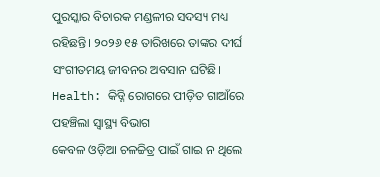ପୁରସ୍କାର ବିଚାରକ ମଣ୍ଡଳୀର ସଦସ୍ୟ ମଧ୍ୟ ରହିଛନ୍ତି। ୨୦୨୬ ୧୫ ତାରିଖରେ ତାଙ୍କର ଦୀର୍ଘ ସଂଗୀତମୟ ଜୀବନର ଅବସାନ ଘଟିଛି।
Health: କିଡ୍ନି ରୋଗରେ ପୀଡ଼ିତ ଗାଆଁରେ ପହଞ୍ଚିଲା ସ୍ୱାସ୍ଥ୍ୟ ବିଭାଗ
କେବଳ ଓଡ଼ିଆ ଚଳଚ୍ଚିତ୍ର ପାଇଁ ଗାଇ ନ ଥିଲେ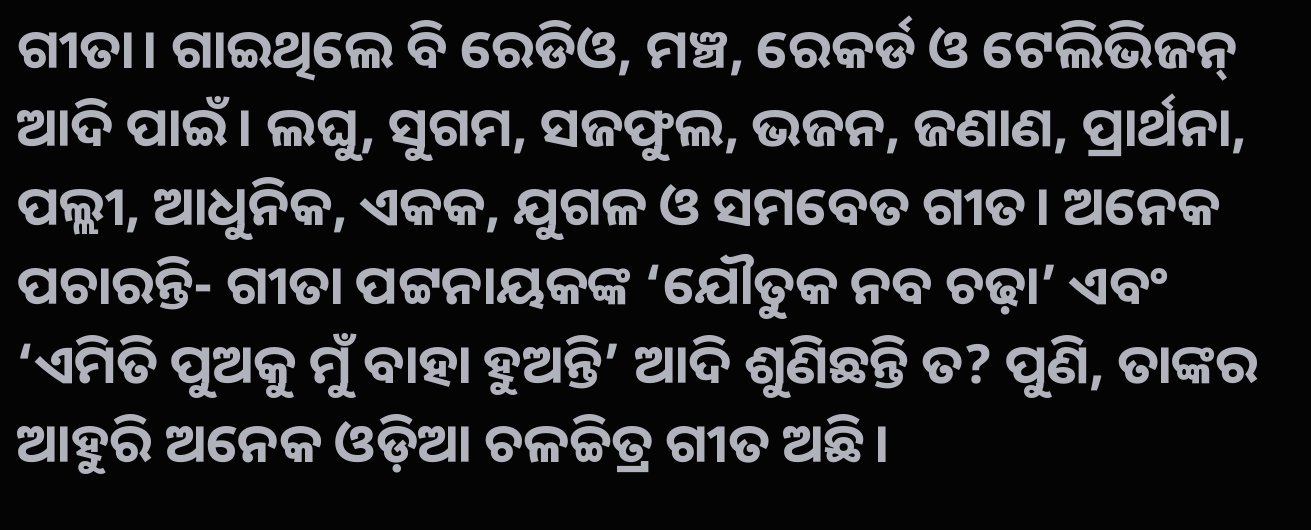ଗୀତା। ଗାଇଥିଲେ ବି ରେଡିଓ, ମଞ୍ଚ, ରେକର୍ଡ ଓ ଟେଲିଭିଜନ୍ ଆଦି ପାଇଁ। ଲଘୁ, ସୁଗମ, ସଜଫୁଲ, ଭଜନ, ଜଣାଣ, ପ୍ରାର୍ଥନା, ପଲ୍ଲୀ, ଆଧୁନିକ, ଏକକ, ଯୁଗଳ ଓ ସମବେତ ଗୀତ। ଅନେକ ପଚାରନ୍ତି- ଗୀତା ପଟ୍ଟନାୟକଙ୍କ ‘ଯୌତୁକ ନବ ଚଢ଼ା’ ଏବଂ ‘ଏମିତି ପୁଅକୁ ମୁଁ ବାହା ହୁଅନ୍ତି’ ଆଦି ଶୁଣିଛନ୍ତି ତ? ପୁଣି, ତାଙ୍କର ଆହୁରି ଅନେକ ଓଡ଼ିଆ ଚଳଚ୍ଚିତ୍ର ଗୀତ ଅଛି।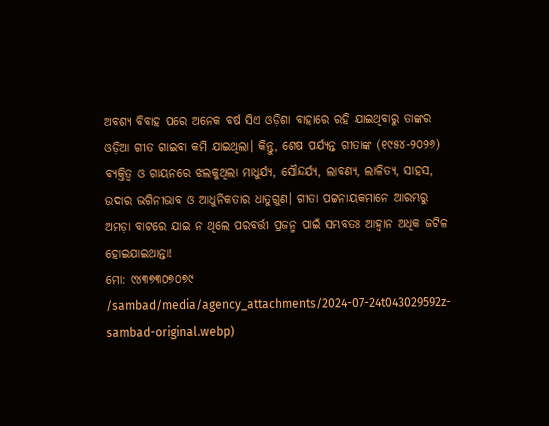ଅବଶ୍ୟ ବିବାହ ପରେ ଅନେକ ବର୍ଷ ସିଏ ଓଡ଼ିଶା ବାହାରେ ରହି ଯାଇଥିବାରୁ ତାଙ୍କର ଓଡ଼ିଆ ଗୀତ ଗାଇବା କମି ଯାଇଥିଲା। କିନ୍ତୁ, ଶେଷ ପର୍ଯ୍ୟନ୍ତ ଗୀତାଙ୍କ (୧୯୫୪-୨୦୨୬) ବ୍ୟକ୍ତିତ୍ବ ଓ ଗାୟନରେ ଝଲକୁଥିଲା ମାଧୁର୍ଯ୍ୟ, ସୌନ୍ଦର୍ଯ୍ୟ, ଲାବଣ୍ୟ, ଲାଳିତ୍ୟ, ସାହସ, ଉଦାର ଭଗିନୀଭାବ ଓ ଆଧୁନିକତାର ଧାତୁଗୁଣ। ଗୀତା ପଟ୍ଟନାୟକମାନେ ଆରମ୍ଭରୁ ଅମଡ଼ା ବାଟରେ ଯାଇ ନ ଥିଲେ ପରବର୍ତ୍ତୀ ପ୍ରଜନ୍ମ ପାଇଁ ସମ୍ଭବତଃ ଆହ୍ବାନ ଅଧିକ ଜଟିଳ ହୋଇଯାଇଥାନ୍ତା!
ମୋ: ୯୪୩୭୩୦୭୦୭୯
/sambad/media/agency_attachments/2024-07-24t043029592z-sambad-original.webp)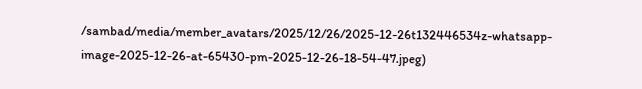/sambad/media/member_avatars/2025/12/26/2025-12-26t132446534z-whatsapp-image-2025-12-26-at-65430-pm-2025-12-26-18-54-47.jpeg)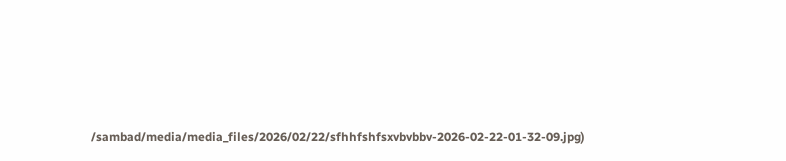/sambad/media/media_files/2026/02/22/sfhhfshfsxvbvbbv-2026-02-22-01-32-09.jpg)